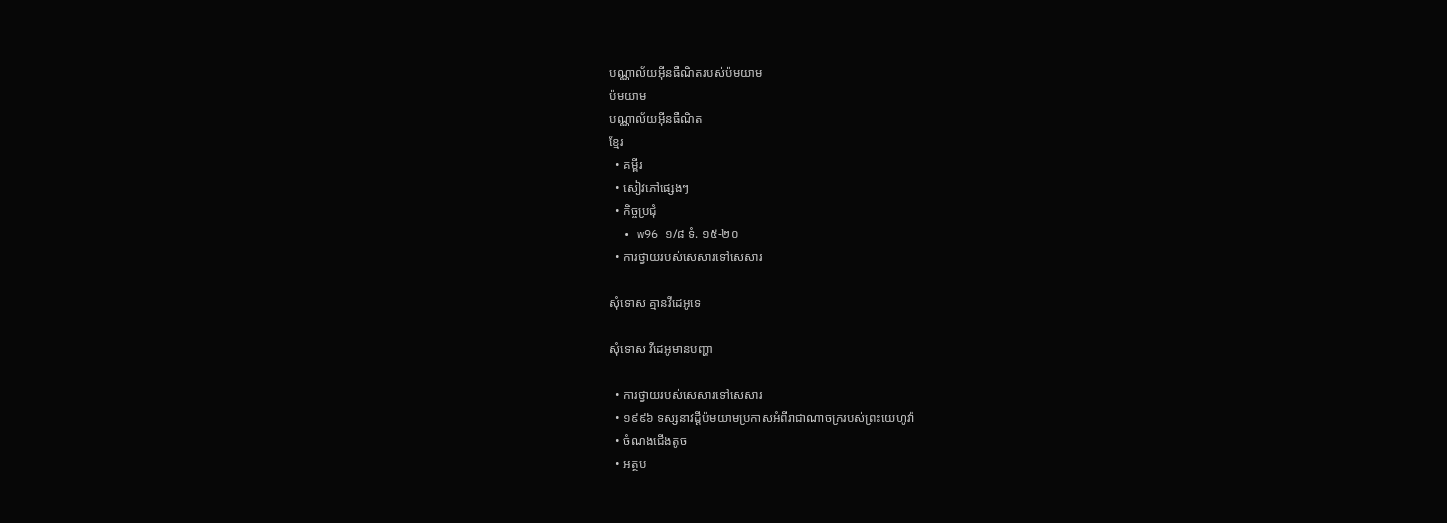បណ្ណាល័យអ៊ីនធឺណិតរបស់ប៉មយាម
ប៉មយាម
បណ្ណាល័យអ៊ីនធឺណិត
ខ្មែរ
  • គម្ពីរ
  • សៀវភៅផ្សេងៗ
  • កិច្ចប្រជុំ
  • w96 ១/៨ ទំ. ១៥-២០
  • ការថ្វាយរបស់សេសារទៅសេសារ

សុំទោស គ្មានវីដេអូទេ

សុំទោស វីដេអូមានបញ្ហា

  • ការថ្វាយរបស់សេសារទៅសេសារ
  • ១៩៩៦ ទស្សនាវដ្ដីប៉មយាមប្រកាសអំពីរាជាណាចក្ររបស់ព្រះយេហូវ៉ា
  • ចំណងជើងតូច
  • អត្ថប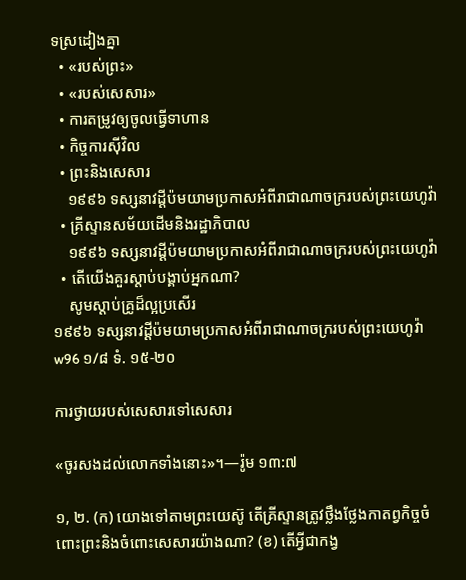ទស្រដៀងគ្នា
  • «របស់ព្រះ»
  • «របស់សេសារ»
  • ការតម្រូវឲ្យចូលធ្វើទាហាន
  • កិច្ចការស៊ីវិល
  • ព្រះនិងសេសារ
    ១៩៩៦ ទស្សនាវដ្ដីប៉មយាមប្រកាសអំពីរាជាណាចក្ររបស់ព្រះយេហូវ៉ា
  • គ្រីស្ទានសម័យដើមនិងរដ្ឋាភិបាល
    ១៩៩៦ ទស្សនាវដ្ដីប៉មយាមប្រកាសអំពីរាជាណាចក្ររបស់ព្រះយេហូវ៉ា
  • តើយើងគួរស្ដាប់បង្គាប់អ្នកណា?
    សូមស្ដាប់គ្រូដ៏ល្អប្រសើរ
១៩៩៦ ទស្សនាវដ្ដីប៉មយាមប្រកាសអំពីរាជាណាចក្ររបស់ព្រះយេហូវ៉ា
w96 ១/៨ ទំ. ១៥-២០

ការថ្វាយរបស់សេសារទៅសេសារ

«ចូរសងដល់លោកទាំងនោះ»។—រ៉ូម ១៣:៧

១, ២. (ក) យោងទៅតាមព្រះយេស៊ូ តើគ្រីស្ទានត្រូវថ្លឹងថ្លែងកាតព្វកិច្ចចំពោះព្រះនិងចំពោះសេសារយ៉ាងណា? (ខ) តើអ្វីជាកង្វ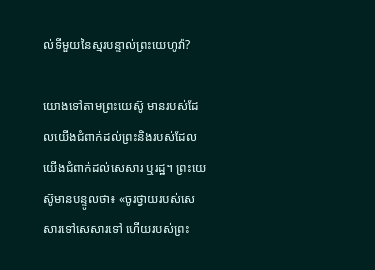ល់ទីមួយនៃស្មរបន្ទាល់ព្រះយេហូវ៉ា?

យោងទៅតាមព្រះយេស៊ូ មានរបស់ដែលយើងជំពាក់ដល់ព្រះនិងរបស់ដែលយើងជំពាក់ដល់សេសារ ឬរដ្ឋ។ ព្រះយេស៊ូមានបន្ទូលថា៖ «ចូរថ្វាយរបស់សេសារទៅសេសារទៅ ហើយរបស់ព្រះ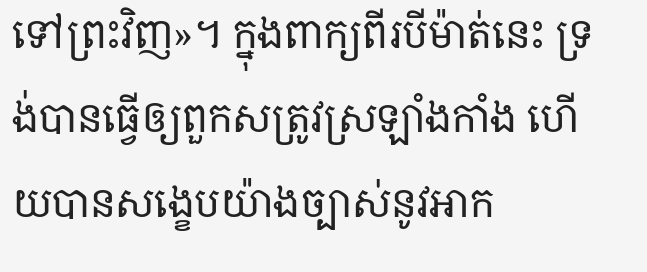ទៅព្រះវិញ»។ ក្នុងពាក្យពីរបីម៉ាត់នេះ ទ្រង់បានធ្វើឲ្យពួកសត្រូវស្រឡាំងកាំង ហើយបានសង្ខេបយ៉ាងច្បាស់នូវអាក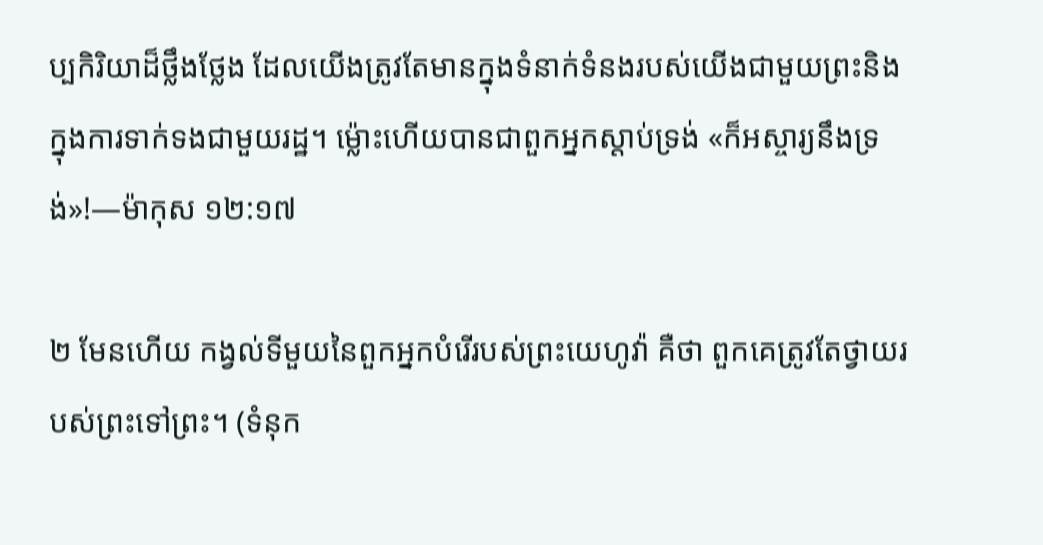ប្បកិរិយាដ៏ថ្លឹងថ្លែង ដែលយើងត្រូវតែមានក្នុងទំនាក់ទំនងរបស់យើងជាមួយព្រះនិងក្នុងការទាក់ទងជាមួយរដ្ឋ។ ម្ល៉ោះហើយបានជាពួកអ្នកស្ដាប់ទ្រង់ «ក៏អស្ចារ្យនឹងទ្រង់»!—ម៉ាកុស ១២:១៧

២ មែនហើយ កង្វល់ទីមួយនៃពួកអ្នកបំរើរបស់ព្រះយេហូវ៉ា គឺថា ពួកគេត្រូវតែថ្វាយរបស់ព្រះទៅព្រះ។ (ទំនុក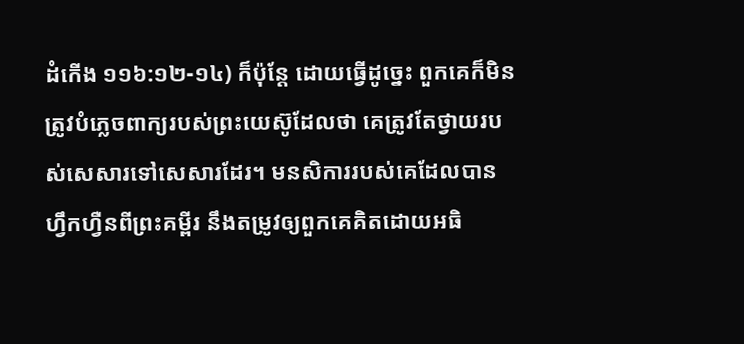ដំកើង ១១៦:១២-១៤) ក៏ប៉ុន្តែ ដោយធ្វើដូច្នេះ ពួកគេក៏មិនត្រូវបំភ្លេចពាក្យរបស់ព្រះយេស៊ូដែលថា គេត្រូវតែថ្វាយរបស់សេសារទៅសេសារដែរ។ មនសិការរបស់គេដែលបានហ្វឹកហ្វឺនពីព្រះគម្ពីរ នឹងតម្រូវឲ្យពួកគេគិតដោយអធិ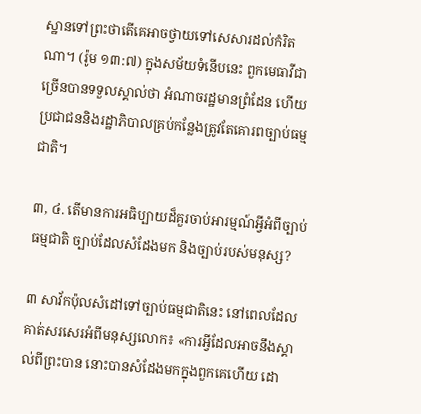ស្ឋានទៅព្រះថាតើគេអាចថ្វាយទៅសេសារដល់កំរិតណា។ (រ៉ូម ១៣:៧) ក្នុងសម័យទំនើបនេះ ពួកមេធាវីជាច្រើនបានទទួលស្គាល់ថា អំណាចរដ្ឋមានព្រំដែន ហើយប្រជាជននិងរដ្ឋាភិបាលគ្រប់កន្លែងត្រូវតែគោរពច្បាប់ធម្មជាតិ។

៣, ៤. តើមានការអធិប្បាយដ៏គួរចាប់អារម្មណ៍អ្វីអំពីច្បាប់ធម្មជាតិ ច្បាប់ដែលសំដែងមក និងច្បាប់របស់មនុស្ស?

៣ សាវ័កប៉ុលសំដៅទៅច្បាប់ធម្មជាតិនេះ នៅពេលដែលគាត់សរសេរអំពីមនុស្សលោក៖ «ការអ្វីដែលអាចនឹងស្គាល់ពីព្រះបាន នោះបានសំដែងមកក្នុងពួកគេហើយ ដោ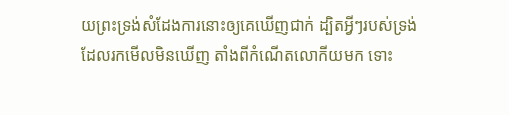យព្រះទ្រង់សំដែងការនោះឲ្យគេឃើញជាក់ ដ្បិតអ្វីៗរបស់ទ្រង់ ដែលរកមើលមិនឃើញ តាំងពីកំណើតលោកីយមក ទោះ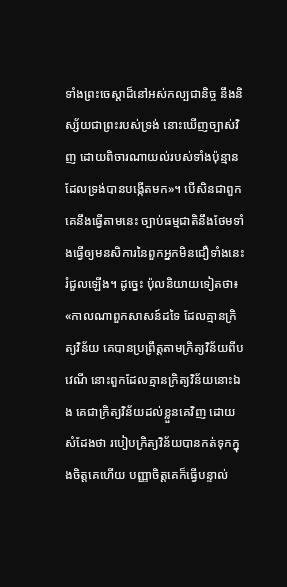ទាំងព្រះចេស្ដាដ៏នៅអស់កល្បជានិច្ច នឹងនិស្ស័យជាព្រះរបស់ទ្រង់ នោះឃើញច្បាស់វិញ ដោយពិចារណាយល់របស់ទាំងប៉ុន្មាន ដែលទ្រង់បានបង្កើតមក»។ បើសិនជាពួកគេនឹងធ្វើតាមនេះ ច្បាប់ធម្មជាតិនឹងថែមទាំងធ្វើឲ្យមនសិការនៃពួកអ្នកមិនជឿទាំងនេះរំជួលឡើង។ ដូច្នេះ ប៉ុលនិយាយទៀតថា៖ «កាលណាពួកសាសន៍ដទៃ ដែលគ្មានក្រិត្យវិន័យ គេបានប្រព្រឹត្តតាមក្រិត្យវិន័យពីបវេណី នោះពួកដែលគ្មានក្រិត្យវិន័យនោះឯង គេជាក្រិត្យវិន័យដល់ខ្លួនគេវិញ ដោយសំដែងថា របៀបក្រិត្យវិន័យបានកត់ទុកក្នុងចិត្តគេហើយ បញ្ញាចិត្តគេក៏ធ្វើបន្ទាល់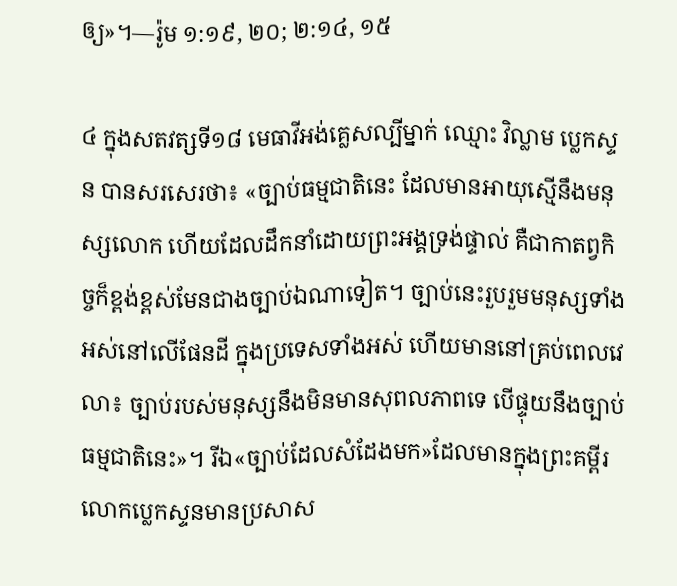ឲ្យ»។—រ៉ូម ១:១៩, ២០; ២:១៤, ១៥

៤ ក្នុងសតវត្សទី១៨ មេធាវីអង់គ្លេសល្បីម្នាក់ ឈ្មោះ វិល្លាម ប្លេកស្ទន បានសរសេរថា៖ «ច្បាប់ធម្មជាតិនេះ ដែលមានអាយុស្មើនឹងមនុស្សលោក ហើយដែលដឹកនាំដោយព្រះអង្គទ្រង់ផ្ទាល់ គឺជាកាតព្វកិច្ចក៏ខ្ពង់ខ្ពស់មែនជាងច្បាប់ឯណាទៀត។ ច្បាប់នេះរួបរួមមនុស្សទាំងអស់នៅលើផែនដី ក្នុងប្រទេសទាំងអស់ ហើយមាននៅគ្រប់ពេលវេលា៖ ច្បាប់របស់មនុស្សនឹងមិនមានសុពលភាពទេ បើផ្ទុយនឹងច្បាប់ធម្មជាតិនេះ»។ រីឯ«ច្បាប់ដែលសំដែងមក»ដែលមានក្នុងព្រះគម្ពីរ លោកប្លេកស្ទនមានប្រសាស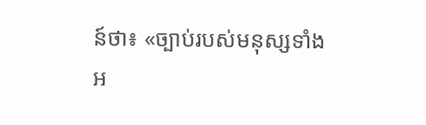ន៍ថា៖ «ច្បាប់របស់មនុស្សទាំងអ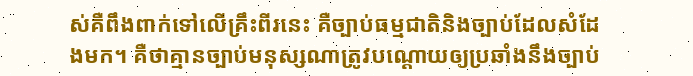ស់គឺពឹងពាក់ទៅលើគ្រឹះពីរនេះ គឺច្បាប់ធម្មជាតិនិងច្បាប់ដែលសំដែងមក។ គឺថាគ្មានច្បាប់មនុស្សណាត្រូវបណ្ដោយឲ្យប្រឆាំងនឹងច្បាប់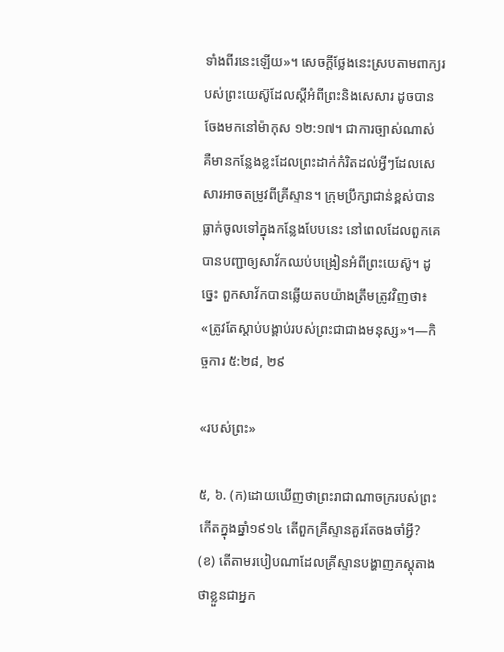ទាំងពីរនេះឡើយ»។ សេចក្ដីថ្លែងនេះស្របតាមពាក្យរបស់ព្រះយេស៊ូដែលស្តីអំពីព្រះនិងសេសារ ដូចបានចែងមកនៅម៉ាកុស ១២:១៧។ ជាការច្បាស់ណាស់ គឺមានកន្លែងខ្លះដែលព្រះដាក់កំរិតដល់អ្វីៗដែលសេសារអាចតម្រូវពីគ្រីស្ទាន។ ក្រុមប្រឹក្សាជាន់ខ្ពស់បានធ្លាក់ចូលទៅក្នុងកន្លែងបែបនេះ នៅពេលដែលពួកគេបានបញ្ជាឲ្យសាវ័កឈប់បង្រៀនអំពីព្រះយេស៊ូ។ ដូច្នេះ ពួកសាវ័កបានឆ្លើយតបយ៉ាងត្រឹមត្រូវវិញថា៖ «ត្រូវតែស្ដាប់បង្គាប់របស់ព្រះជាជាងមនុស្ស»។—កិច្ចការ ៥:២៨, ២៩

«របស់ព្រះ»

៥, ៦. (ក)ដោយឃើញថាព្រះរាជាណាចក្ររបស់ព្រះកើតក្នុងឆ្នាំ១៩១៤ តើពួកគ្រីស្ទានគួរតែចងចាំអ្វី? (ខ) តើតាមរបៀបណាដែលគ្រីស្ទានបង្ហាញភស្តុតាងថាខ្លួនជាអ្នក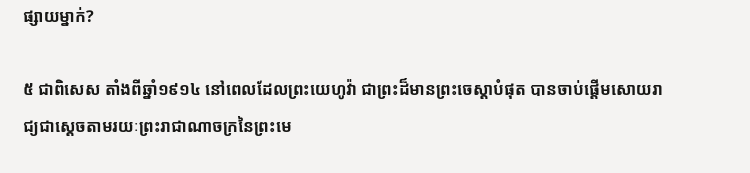ផ្សាយម្នាក់?

៥ ជាពិសេស តាំងពីឆ្នាំ១៩១៤ នៅពេលដែលព្រះយេហូវ៉ា ជាព្រះដ៏មានព្រះចេស្ដាបំផុត បានចាប់ផ្ដើមសោយរាជ្យជាស្តេចតាមរយៈព្រះរាជាណាចក្រនៃព្រះមេ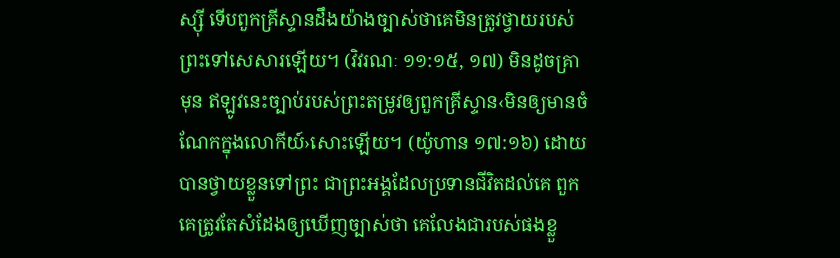ស្ស៊ី ទើបពួកគ្រីស្ទានដឹងយ៉ាងច្បាស់ថាគេមិនត្រូវថ្វាយរបស់ព្រះទៅសេសារឡើយ។ (វិវរណៈ ១១:១៥, ១៧) មិនដូចគ្រាមុន ឥឡូវនេះច្បាប់របស់ព្រះតម្រូវឲ្យពួកគ្រីស្ទាន‹មិនឲ្យមានចំណែកក្នុងលោកីយ៍›សោះឡើយ។ (យ៉ូហាន ១៧:១៦) ដោយបានថ្វាយខ្លួនទៅព្រះ ជាព្រះអង្គដែលប្រទានជីវិតដល់គេ ពួកគេត្រូវតែសំដែងឲ្យឃើញច្បាស់ថា គេលែងជារបស់ផងខ្លួ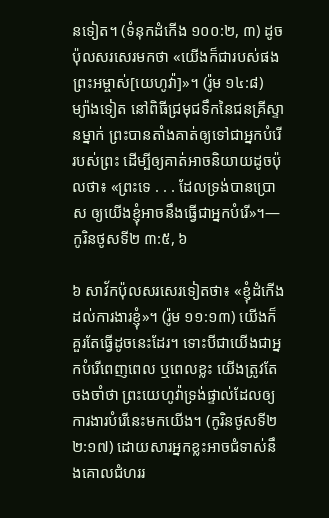នទៀត។ (ទំនុកដំកើង ១០០:២, ៣) ដូចប៉ុលសរសេរមកថា «យើងក៏ជារបស់ផងព្រះអម្ចាស់[យេហូវ៉ា]»។ (រ៉ូម ១៤:៨) ម្យ៉ាងទៀត នៅពិធីជ្រមុជទឹកនៃជនគ្រីស្ទានម្នាក់ ព្រះបានតាំងគាត់ឲ្យទៅជាអ្នកបំរើរបស់ព្រះ ដើម្បីឲ្យគាត់អាចនិយាយដូចប៉ុលថា៖ «ព្រះទេ . . . ដែលទ្រង់បានប្រោស ឲ្យយើងខ្ញុំអាចនឹងធ្វើជាអ្នកបំរើ»។—កូរិនថូសទី២ ៣:៥, ៦

៦ សាវ័កប៉ុលសរសេរទៀតថា៖ «ខ្ញុំដំកើងដល់ការងារខ្ញុំ»។ (រ៉ូម ១១:១៣) យើងក៏គួរតែធ្វើដូចនេះដែរ។ ទោះបីជាយើងជាអ្នកបំរើពេញពេល ឬពេលខ្លះ យើងត្រូវតែចងចាំថា ព្រះយេហូវ៉ាទ្រង់ផ្ទាល់ដែលឲ្យការងារបំរើនេះមកយើង។ (កូរិនថូសទី២ ២:១៧) ដោយសារអ្នកខ្លះអាចជំទាស់នឹងគោលជំហររ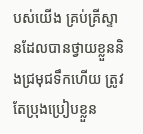បស់យើង គ្រប់គ្រីស្ទានដែលបានថ្វាយខ្លួននិងជ្រមុជទឹកហើយ ត្រូវតែប្រុងប្រៀបខ្លួន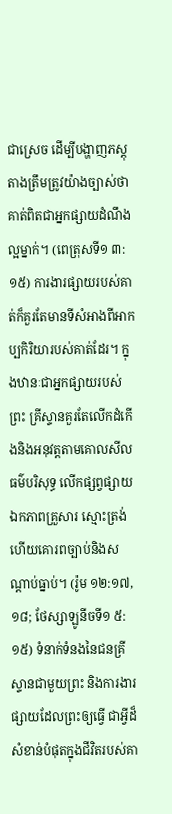ជាស្រេច ដើម្បីបង្ហាញភស្តុតាងត្រឹមត្រូវយ៉ាងច្បាស់ថា គាត់ពិតជាអ្នកផ្សាយដំណឹងល្អម្នាក់។ (ពេត្រុសទី១ ៣:១៥) ការងារផ្សាយរបស់គាត់ក៏គួរតែមានទីសំអាងពីអាកប្បកិរិយារបស់គាត់ដែរ។ ក្នុងឋានៈជាអ្នកផ្សាយរបស់ព្រះ គ្រីស្ទានគួរតែលើកដំកើងនិងអនុវត្តតាមគោលសីលធម៌បរិសុទ្ធ លើកផ្សព្វផ្សាយឯកភាពគ្រួសារ ស្មោះត្រង់ ហើយគោរពច្បាប់និងសណ្ដាប់ធ្នាប់។ (រ៉ូម ១២:១៧, ១៨; ថែស្សាឡូនីចទី១ ៥:១៥) ទំនាក់ទំនងនៃជនគ្រីស្ទានជាមួយព្រះ និងការងារផ្សាយដែលព្រះឲ្យធ្វើ ជាអ្វីដ៏សំខាន់បំផុតក្នុងជីវិតរបស់គា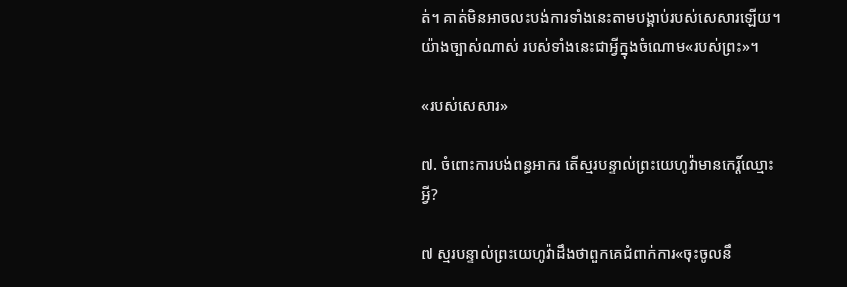ត់។ គាត់មិនអាចលះបង់ការទាំងនេះតាមបង្គាប់របស់សេសារឡើយ។ យ៉ាងច្បាស់ណាស់ របស់ទាំងនេះជាអ្វីក្នុងចំណោម«របស់ព្រះ»។

«របស់សេសារ»

៧. ចំពោះការបង់ពន្ធអាករ តើស្មរបន្ទាល់ព្រះយេហូវ៉ាមានកេរ្ដិ៍ឈ្មោះអ្វី?

៧ ស្មរបន្ទាល់ព្រះយេហូវ៉ាដឹងថាពួកគេជំពាក់ការ«ចុះចូលនឹ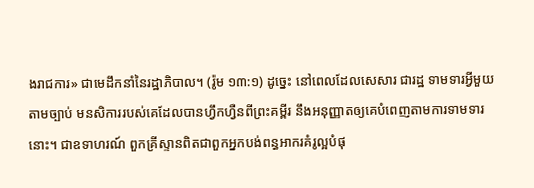ងរាជការ» ជាមេដឹកនាំនៃរដ្ឋាភិបាល។ (រ៉ូម ១៣:១) ដូច្នេះ នៅពេលដែលសេសារ ជារដ្ឋ ទាមទារអ្វីមួយតាមច្បាប់ មនសិការរបស់គេដែលបានហ្វឹកហ្វឺនពីព្រះគម្ពីរ នឹងអនុញ្ញាតឲ្យគេបំពេញតាមការទាមទារនោះ។ ជាឧទាហរណ៍ ពួកគ្រីស្ទានពិតជាពួកអ្នកបង់ពន្ធអាករគំរូល្អបំផុ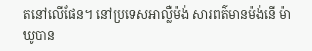តនៅលើផែន។ នៅប្រទេសអាល្លឺម៉ង់ សារពត៌មានម៉ង់នើ ម៉ាឃូបាន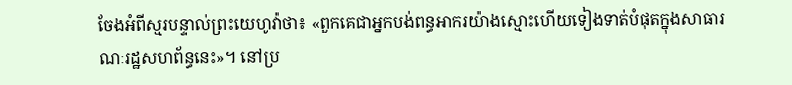ចែងអំពីស្មរបន្ទាល់ព្រះយេហូវ៉ាថា៖ «ពួកគេជាអ្នកបង់ពន្ធអាករយ៉ាងស្មោះហើយទៀងទាត់បំផុតក្នុងសាធារណៈរដ្ឋសហព័ន្ធនេះ»។ នៅប្រ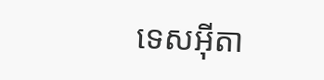ទេសអ៊ីតា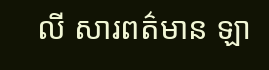លី សារពត៌មាន ឡា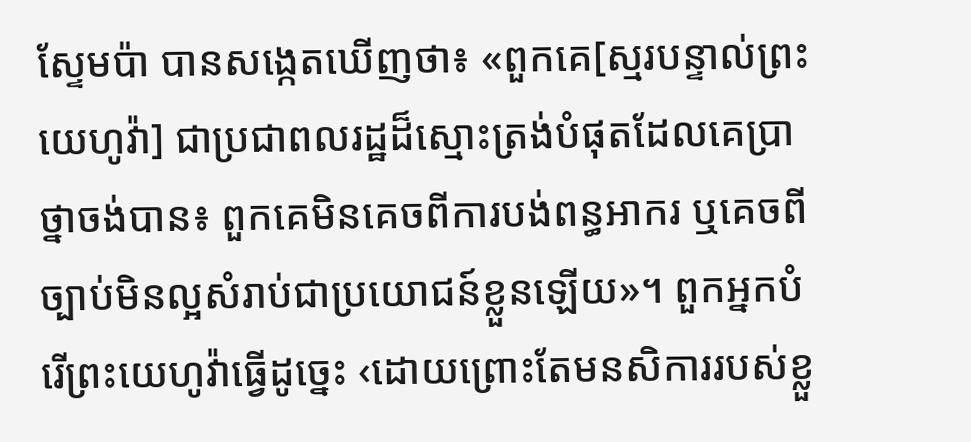ស្ទែមប៉ា បានសង្កេតឃើញថា៖ «ពួកគេ[ស្មរបន្ទាល់ព្រះយេហូវ៉ា] ជាប្រជាពលរដ្ឋដ៏ស្មោះត្រង់បំផុតដែលគេប្រាថ្នាចង់បាន៖ ពួកគេមិនគេចពីការបង់ពន្ធអាករ ឬគេចពីច្បាប់មិនល្អសំរាប់ជាប្រយោជន៍ខ្លួនឡើយ»។ ពួកអ្នកបំរើព្រះយេហូវ៉ាធ្វើដូច្នេះ ‹ដោយព្រោះតែមនសិការរបស់ខ្លួ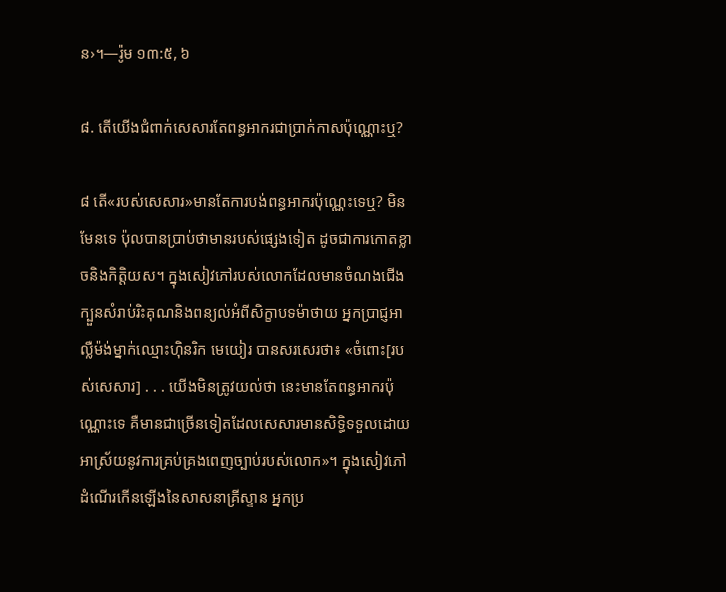ន›។—រ៉ូម ១៣:៥, ៦

៨. តើយើងជំពាក់សេសារតែពន្ធអាករជាប្រាក់កាសប៉ុណ្ណោះឬ?

៨ តើ«របស់សេសារ»មានតែការបង់ពន្ធអាករប៉ុណ្ណេះទេឬ? មិនមែនទេ ប៉ុលបានប្រាប់ថាមានរបស់ផ្សេងទៀត ដូចជាការកោតខ្លាចនិងកិត្ដិយស។ ក្នុងសៀវភៅរបស់លោកដែលមានចំណងជើងក្បួនសំរាប់រិះគុណនិងពន្យល់អំពីសិក្ខាបទម៉ាថាយ អ្នកប្រាជ្ញអាល្លឺម៉ង់ម្នាក់ឈ្មោះហ៊ិនរិក មេយៀរ បានសរសេរថា៖ «ចំពោះ[របស់សេសារ] . . . យើងមិនត្រូវយល់ថា នេះមានតែពន្ធអាករប៉ុណ្ណោះទេ គឺមានជាច្រើនទៀតដែលសេសារមានសិទ្ធិទទួលដោយអាស្រ័យនូវការគ្រប់គ្រងពេញច្បាប់របស់លោក»។ ក្នុងសៀវភៅដំណើរកើនឡើងនៃសាសនាគ្រីស្ទាន អ្នកប្រ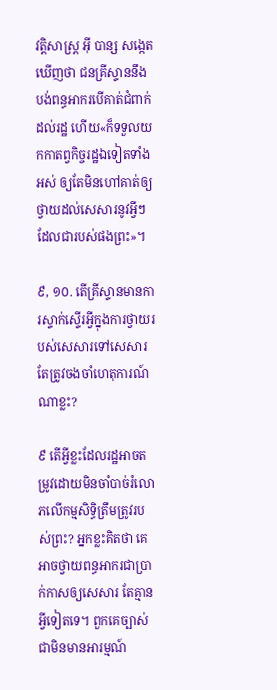វត្ដិសាស្ត្រ អ៊ី បាន្ស សង្កេតឃើញថា ជនគ្រីស្ទាននឹងបង់ពន្ធអាករបើគាត់ជំពាក់ដល់រដ្ឋ ហើយ«ក៏ទទួលយកកាតព្វកិច្ចរដ្ឋឯទៀតទាំងអស់ ឲ្យតែមិនហៅគាត់ឲ្យថ្វាយដល់សេសារនូវអ្វីៗដែលជារបស់ផងព្រះ»។

៩, ១០. តើគ្រីស្ទានមានការស្ទាក់ស្ទើរអ្វីក្នុងការថ្វាយរបស់សេសារទៅសេសារ តែត្រូវចងចាំហេតុការណ៍ណាខ្លះ?

៩ តើអ្វីខ្លះដែលរដ្ឋអាចតម្រូវដោយមិនចាំបាច់រំលោភលើកម្មសិទ្ធិត្រឹមត្រូវរបស់ព្រះ? អ្នកខ្លះគិតថា គេអាចថ្វាយពន្ធអាករជាប្រាក់កាសឲ្យសេសារ តែគ្មានអ្វីទៀតទេ។ ពួកគេច្បាស់ជាមិនមានអារម្មណ៍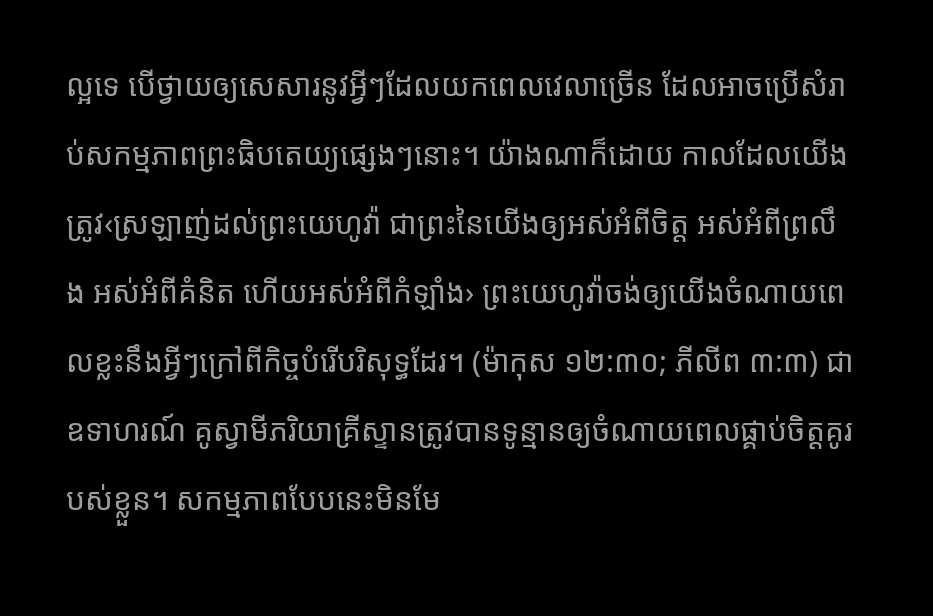ល្អទេ បើថ្វាយឲ្យសេសារនូវអ្វីៗដែលយកពេលវេលាច្រើន ដែលអាចប្រើសំរាប់សកម្មភាពព្រះធិបតេយ្យផ្សេងៗនោះ។ យ៉ាងណាក៏ដោយ កាលដែលយើងត្រូវ‹ស្រឡាញ់ដល់ព្រះយេហូវ៉ា ជាព្រះនៃយើងឲ្យអស់អំពីចិត្ត អស់អំពីព្រលឹង អស់អំពីគំនិត ហើយអស់អំពីកំឡាំង› ព្រះយេហូវ៉ាចង់ឲ្យយើងចំណាយពេលខ្លះនឹងអ្វីៗក្រៅពីកិច្ចបំរើបរិសុទ្ធដែរ។ (ម៉ាកុស ១២:៣០; ភីលីព ៣:៣) ជាឧទាហរណ៍ គូស្វាមីភរិយាគ្រីស្ទានត្រូវបានទូន្មានឲ្យចំណាយពេលផ្គាប់ចិត្តគូរបស់ខ្លួន។ សកម្មភាពបែបនេះមិនមែ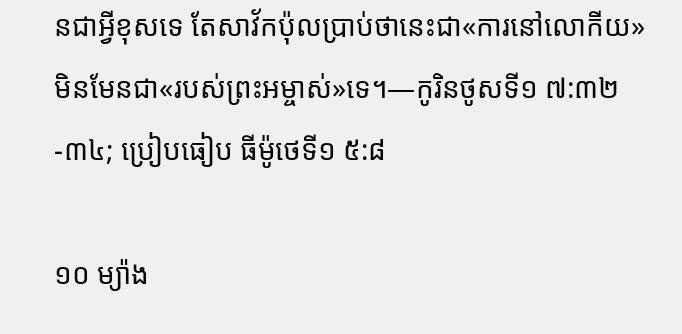នជាអ្វីខុសទេ តែសាវ័កប៉ុលប្រាប់ថានេះជា«ការនៅលោកីយ» មិនមែនជា«របស់ព្រះអម្ចាស់»ទេ។—កូរិនថូសទី១ ៧:៣២-៣៤; ប្រៀបធៀប ធីម៉ូថេទី១ ៥:៨

១០ ម្យ៉ាង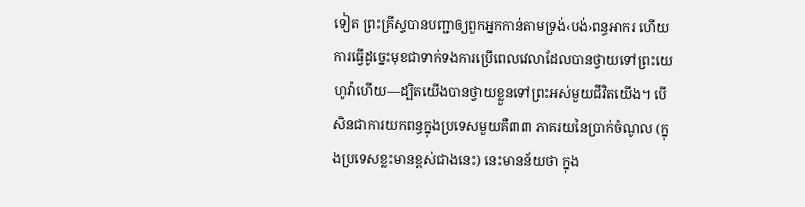ទៀត ព្រះគ្រីស្ទបានបញ្ជាឲ្យពួកអ្នកកាន់តាមទ្រង់‹បង់›ពន្ធអាករ ហើយការធ្វើដូច្នេះមុខជាទាក់ទងការប្រើពេលវេលាដែលបានថ្វាយទៅព្រះយេហូវ៉ាហើយ—ដ្បិតយើងបានថ្វាយខ្លួនទៅព្រះអស់មួយជីវិតយើង។ បើសិនជាការយកពន្ធក្នុងប្រទេសមួយគឺ៣៣ ភាគរយនៃប្រាក់ចំណូល (ក្នុងប្រទេសខ្លះមានខ្ពស់ជាងនេះ) នេះមានន័យថា ក្នុង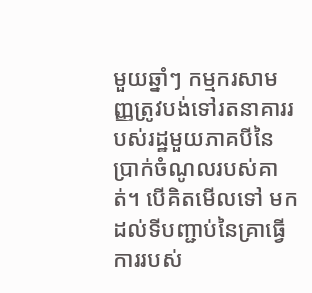មួយឆ្នាំៗ កម្មករសាមញ្ញត្រូវបង់ទៅរតនាគាររបស់រដ្ឋមួយភាគបីនៃប្រាក់ចំណូលរបស់គាត់។ បើគិតមើលទៅ មកដល់ទីបញ្ជាប់នៃគ្រាធ្វើការរបស់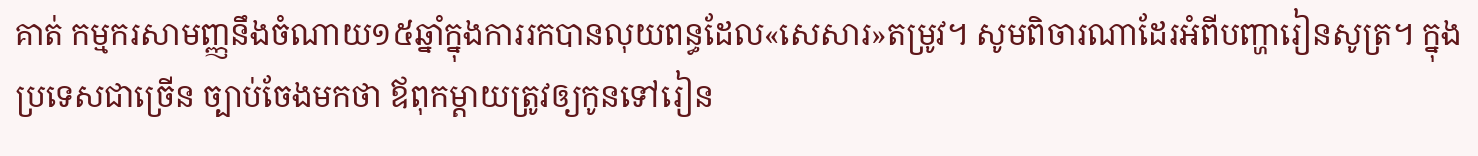គាត់ កម្មករសាមញ្ញនឹងចំណាយ១៥ឆ្នាំក្នុងការរកបានលុយពន្ធដែល«សេសារ»តម្រូវ។ សូមពិចារណាដែរអំពីបញ្ហារៀនសូត្រ។ ក្នុងប្រទេសជាច្រើន ច្បាប់ចែងមកថា ឪពុកម្ដាយត្រូវឲ្យកូនទៅរៀន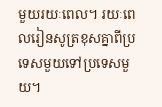មួយរយៈពេល។ រយៈពេលរៀនសូត្រខុសគ្នាពីប្រទេសមួយទៅប្រទេសមួយ។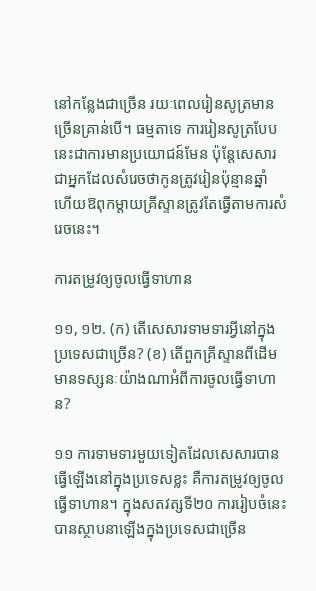នៅកន្លែងជាច្រើន រយៈពេលរៀនសូត្រមានច្រើនគ្រាន់បើ។ ធម្មតាទេ ការរៀនសូត្របែបនេះជាការមានប្រយោជន៍មែន ប៉ុន្តែសេសារជាអ្នកដែលសំរេចថាកូនត្រូវរៀនប៉ុន្មានឆ្នាំ ហើយឱពុកម្ដាយគ្រីស្ទានត្រូវតែធ្វើតាមការសំរេចនេះ។

ការតម្រូវឲ្យចូលធ្វើទាហាន

១១, ១២. (ក) តើសេសារទាមទារអ្វីនៅក្នុងប្រទេសជាច្រើន? (ខ) តើពួកគ្រីស្ទានពីដើមមានទស្សនៈយ៉ាងណាអំពីការចូលធ្វើទាហាន?

១១ ការទាមទារមួយទៀតដែលសេសារបានធ្វើឡើងនៅក្នុងប្រទេសខ្លះ គឺការតម្រូវឲ្យចូលធ្វើទាហាន។ ក្នុងសតវត្សទី២០ ការរៀបចំនេះបានស្ថាបនាឡើងក្នុងប្រទេសជាច្រើន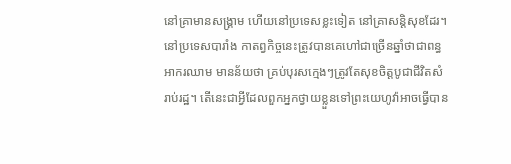នៅគ្រាមានសង្គ្រាម ហើយនៅប្រទេសខ្លះទៀត នៅគ្រាសន្ដិសុខដែរ។ នៅប្រទេសបារាំង កាតព្វកិច្ចនេះត្រូវបានគេហៅជាច្រើនឆ្នាំថាជាពន្ធអាករឈាម មានន័យថា គ្រប់បុរសក្មេងៗត្រូវតែសុខចិត្តបូជាជីវិតសំរាប់រដ្ឋ។ តើនេះជាអ្វីដែលពួកអ្នកថ្វាយខ្លួនទៅព្រះយេហូវ៉ាអាចធ្វើបាន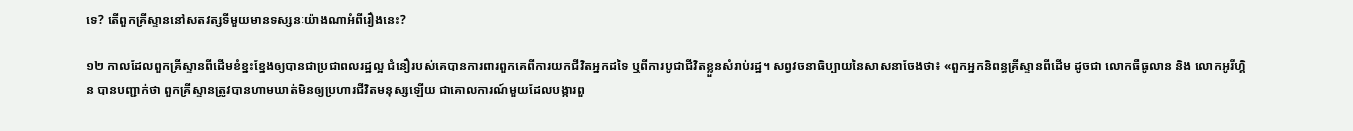ទេ? តើពួកគ្រីស្ទាននៅសតវត្សទីមួយមានទស្សនៈយ៉ាងណាអំពីរឿងនេះ?

១២ កាលដែលពួកគ្រីស្ទានពីដើមខំខ្នះខ្នែងឲ្យបានជាប្រជាពលរដ្ឋល្អ ជំនឿរបស់គេបានការពារពួកគេពីការយកជីវិតអ្នកដទៃ ឬពីការបូជាជីវិតខ្លួនសំរាប់រដ្ឋ។ សព្វវចនាធិប្បាយនៃសាសនាចែងថា៖ «ពួកអ្នកនិពន្ធគ្រីស្ទានពីដើម ដូចជា លោកធឺធូលាន និង លោកអូរីហ្គិន បានបញ្ជាក់ថា ពួកគ្រីស្ទានត្រូវបានហាមឃាត់មិនឲ្យប្រហារជីវិតមនុស្សឡើយ ជាគោលការណ៍មួយដែលបង្ការពួ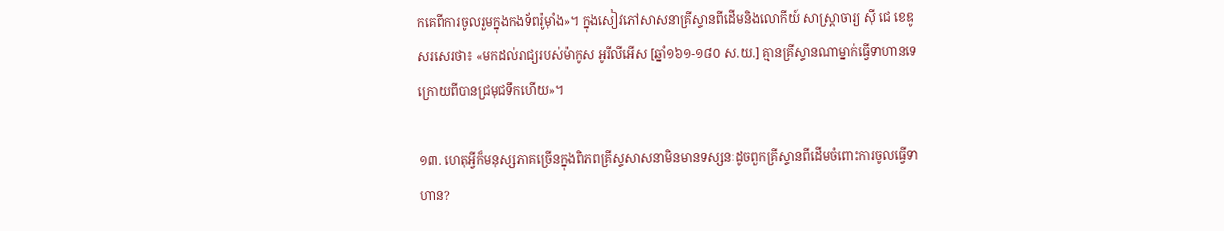កគេពីការចូលរួមក្នុងកងទ័ពរ៉ូម៉ាំង»។ ក្នុងសៀវភៅសាសនាគ្រីស្ទានពីដើមនិងលោកីយ៍ សាស្ដ្រាចារ្យ ស៊ី ជេ ខេឌូ សរសេរថា៖ «មកដល់រាជ្យរបស់ម៉ាកូស អូរីលីអើស [ឆ្នាំ១៦១-១៨០ ស.យ.] គ្មានគ្រីស្ទានណាម្នាក់ធ្វើទាហានទេ ក្រោយពីបានជ្រមុជទឹកហើយ»។

១៣. ហេតុអ្វីក៏មនុស្សភាគច្រើនក្នុងពិភពគ្រីស្ទសាសនាមិនមានទស្សនៈដូចពួកគ្រីស្ទានពីដើមចំពោះការចូលធ្វើទាហាន?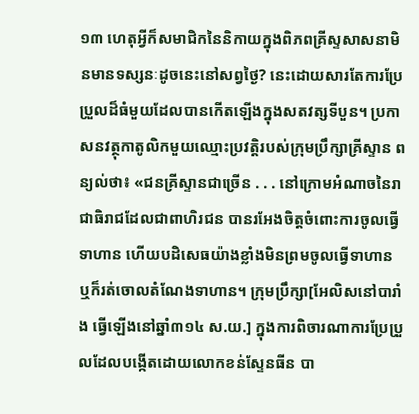១៣ ហេតុអ្វីក៏សមាជិកនៃនិកាយក្នុងពិភពគ្រីស្ទសាសនាមិនមានទស្សនៈដូចនេះនៅសព្វថ្ងៃ? នេះដោយសារតែការប្រែប្រួលដ៏ធំមួយដែលបានកើតឡើងក្នុងសតវត្សទីបួន។ ប្រកាសនវត្ថុកាតូលិកមួយឈ្មោះប្រវត្ដិរបស់ក្រុមប្រឹក្សាគ្រីស្ទាន ពន្យល់ថា៖ «ជនគ្រីស្ទានជាច្រើន . . . នៅក្រោមអំណាចនៃរាជាធិរាជដែលជាពាហិរជន បានរអែងចិត្តចំពោះការចូលធ្វើទាហាន ហើយបដិសេធយ៉ាងខ្លាំងមិនព្រមចូលធ្វើទាហាន ឬក៏រត់ចោលតំណែងទាហាន។ ក្រុមប្រឹក្សា[អែលិសនៅបារាំង ធ្វើឡើងនៅឆ្នាំ៣១៤ ស.យ.] ក្នុងការពិចារណាការប្រែប្រួលដែលបង្កើតដោយលោកខន់ស្ទែនធីន បា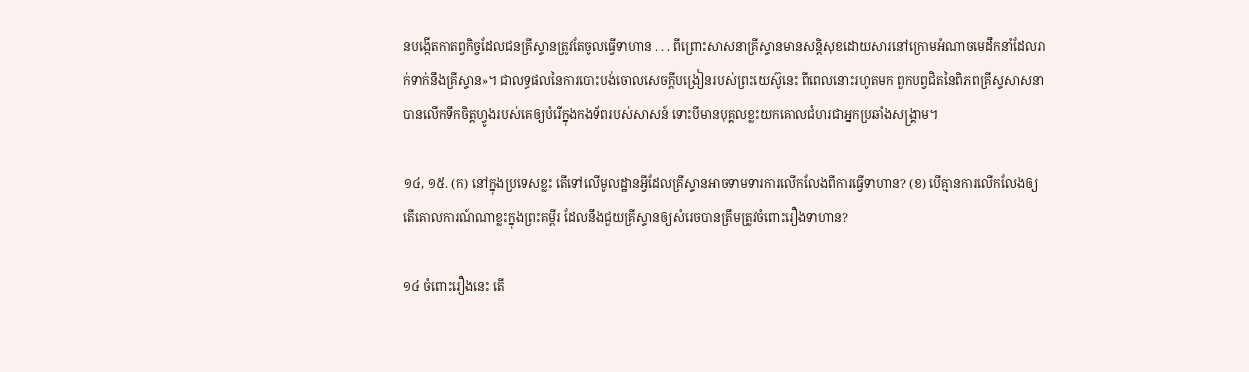នបង្កើតកាតព្វកិច្ចដែលជនគ្រីស្ទានត្រូវតែចូលធ្វើទាហាន . . . ពីព្រោះសាសនាគ្រីស្ទានមានសន្ដិសុខដោយសារនៅក្រោមអំណាចមេដឹកនាំដែលរាក់ទាក់នឹងគ្រីស្ទាន»។ ជាលទ្ធផលនៃការបោះបង់ចោលសេចក្ដីបង្រៀនរបស់ព្រះយេស៊ូនេះ ពីពេលនោះរហូតមក ពួកបព្វជិតនៃពិភពគ្រីស្ទសាសនាបានលើកទឹកចិត្តហ្វូងរបស់គេឲ្យបំរើក្នុងកងទ័ពរបស់សាសន៍ ទោះបីមានបុគ្គលខ្លះយកគោលជំហរជាអ្នកប្រឆាំងសង្គ្រាម។

១៤, ១៥. (ក) នៅក្នុងប្រទេសខ្លះ តើទៅលើមូលដ្ឋានអ្វីដែលគ្រីស្ទានអាចទាមទារការលើកលែងពីការធ្វើទាហាន? (ខ) បើគ្មានការលើកលែងឲ្យ តើគោលការណ៍ណាខ្លះក្នុងព្រះគម្ពីរ ដែលនឹងជួយគ្រីស្ទានឲ្យសំរេចបានត្រឹមត្រូវចំពោះរឿងទាហាន?

១៤ ចំពោះរឿងនេះ តើ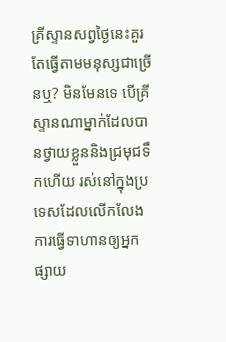គ្រីស្ទានសព្វថ្ងៃនេះគួរតែធ្វើតាមមនុស្សជាច្រើនឬ? មិនមែនទេ បើគ្រីស្ទានណាម្នាក់ដែលបានថ្វាយខ្លួននិងជ្រមុជទឹកហើយ រស់នៅក្នុងប្រទេសដែលលើកលែងការធ្វើទាហានឲ្យអ្នកផ្សាយ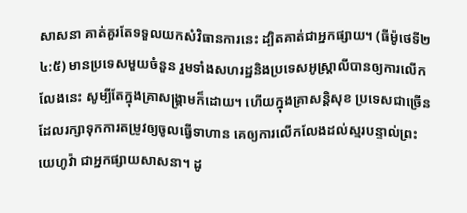សាសនា គាត់គួរតែទទួលយកសំវិធានការនេះ ដ្បិតគាត់ជាអ្នកផ្សាយ។ (ធីម៉ូថេទី២ ៤:៥) មានប្រទេសមួយចំនួន រួមទាំងសហរដ្ឋនិងប្រទេសអូស្ដ្រាលីបានឲ្យការលើកលែងនេះ សូម្បីតែក្នុងគ្រាសង្គ្រាមក៏ដោយ។ ហើយក្នុងគ្រាសន្ដិសុខ ប្រទេសជាច្រើនដែលរក្សាទុកការតម្រូវឲ្យចូលធ្វើទាហាន គេឲ្យការលើកលែងដល់ស្មរបន្ទាល់ព្រះយេហូវ៉ា ជាអ្នកផ្សាយសាសនា។ ដូ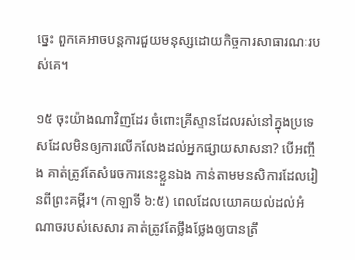ច្នេះ ពួកគេអាចបន្តការជួយមនុស្សដោយកិច្ចការសាធារណៈរបស់គេ។

១៥ ចុះយ៉ាងណាវិញដែរ ចំពោះគ្រីស្ទានដែលរស់នៅក្នុងប្រទេសដែលមិនឲ្យការលើកលែងដល់អ្នកផ្សាយសាសនា? បើអញ្ចឹង គាត់ត្រូវតែសំរេចការនេះខ្លួនឯង កាន់តាមមនសិការដែលរៀនពីព្រះគម្ពីរ។ (កាឡាទី ៦:៥) ពេលដែលយោគយល់ដល់អំណាចរបស់សេសារ គាត់ត្រូវតែថ្លឹងថ្លែងឲ្យបានត្រឹ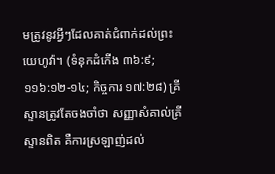មត្រូវនូវអ្វីៗដែលគាត់ជំពាក់ដល់ព្រះយេហូវ៉ា។ (ទំនុកដំកើង ៣៦:៩; ១១៦:១២-១៤; កិច្ចការ ១៧:២៨) គ្រីស្ទានត្រូវតែចងចាំថា សញ្ញាសំគាល់គ្រីស្ទានពិត គឺការស្រឡាញ់ដល់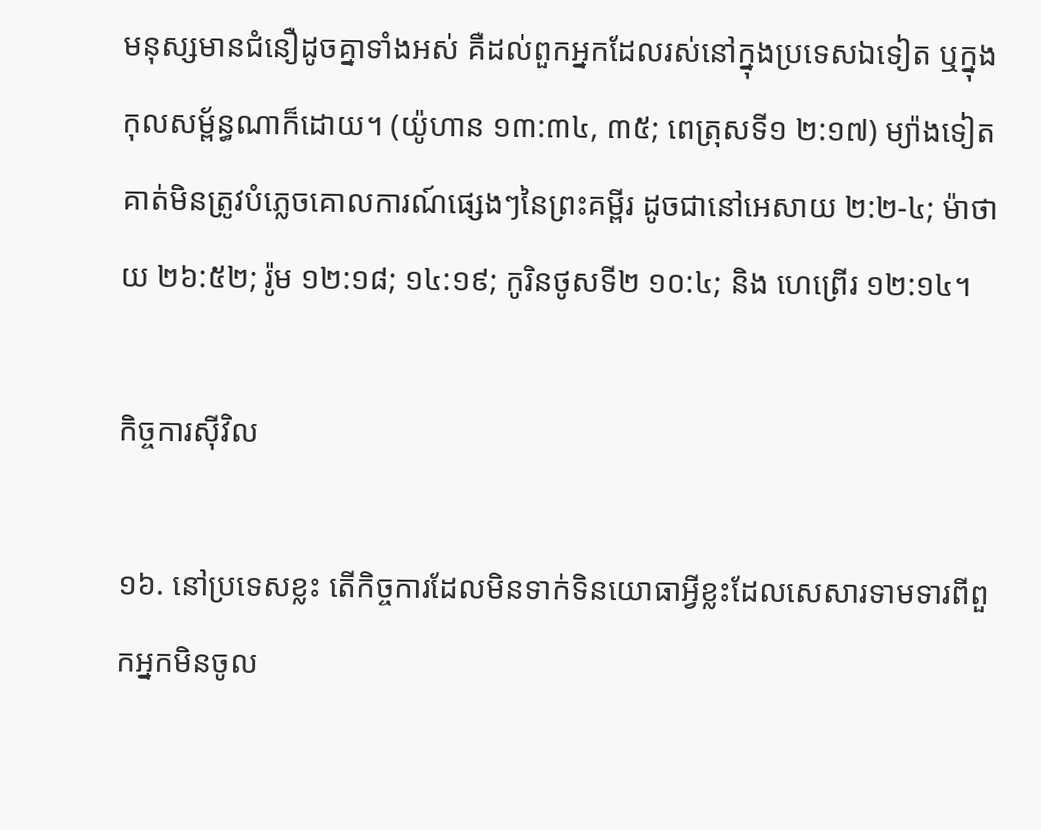មនុស្សមានជំនឿដូចគ្នាទាំងអស់ គឺដល់ពួកអ្នកដែលរស់នៅក្នុងប្រទេសឯទៀត ឬក្នុងកុលសម្ព័ន្ធណាក៏ដោយ។ (យ៉ូហាន ១៣:៣៤, ៣៥; ពេត្រុសទី១ ២:១៧) ម្យ៉ាងទៀត គាត់មិនត្រូវបំភ្លេចគោលការណ៍ផ្សេងៗនៃព្រះគម្ពីរ ដូចជានៅអេសាយ ២:២-៤; ម៉ាថាយ ២៦:៥២; រ៉ូម ១២:១៨; ១៤:១៩; កូរិនថូសទី២ ១០:៤; និង ហេព្រើរ ១២:១៤។

កិច្ចការស៊ីវិល

១៦. នៅប្រទេសខ្លះ តើកិច្ចការដែលមិនទាក់ទិនយោធាអ្វីខ្លះដែលសេសារទាមទារពីពួកអ្នកមិនចូល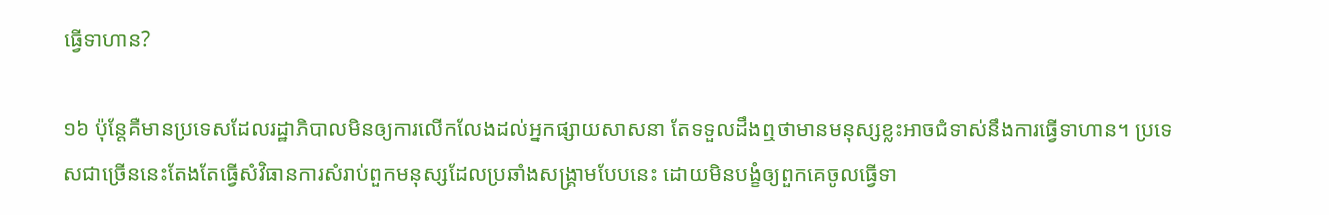ធ្វើទាហាន?

១៦ ប៉ុន្តែគឺមានប្រទេសដែលរដ្ឋាភិបាលមិនឲ្យការលើកលែងដល់អ្នកផ្សាយសាសនា តែទទួលដឹងឮថាមានមនុស្សខ្លះអាចជំទាស់នឹងការធ្វើទាហាន។ ប្រទេសជាច្រើននេះតែងតែធ្វើសំវិធានការសំរាប់ពួកមនុស្សដែលប្រឆាំងសង្គ្រាមបែបនេះ ដោយមិនបង្ខំឲ្យពួកគេចូលធ្វើទា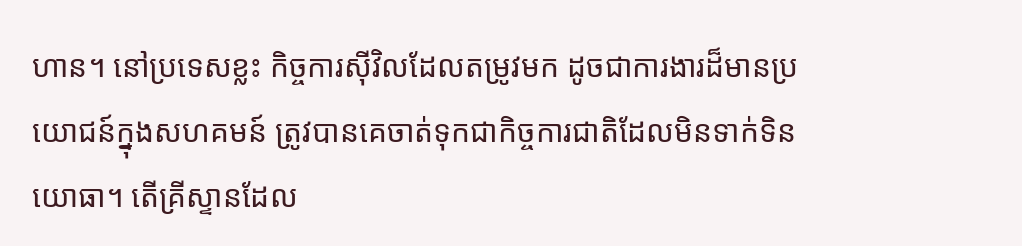ហាន។ នៅប្រទេសខ្លះ កិច្ចការស៊ីវិលដែលតម្រូវមក ដូចជាការងារដ៏មានប្រយោជន៍ក្នុងសហគមន៍ ត្រូវបានគេចាត់ទុកជាកិច្ចការជាតិដែលមិនទាក់ទិនយោធា។ តើគ្រីស្ទានដែល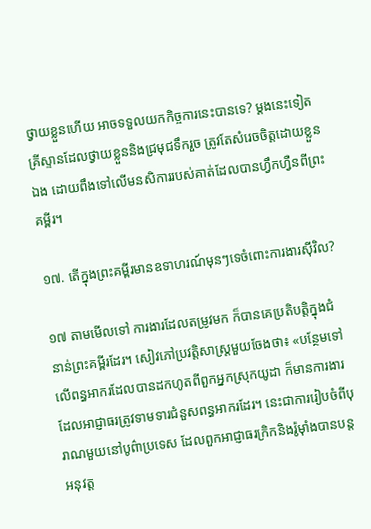ថ្វាយខ្លួនហើយ អាចទទួលយកកិច្ចការនេះបានទេ? ម្ដងនេះទៀត គ្រីស្ទានដែលថ្វាយខ្លួននិងជ្រមុជទឹករួច ត្រូវតែសំរេចចិត្តដោយខ្លួនឯង ដោយពឹងទៅលើមនសិការរបស់គាត់ដែលបានហ្វឹកហ្វឺនពីព្រះគម្ពីរ។

១៧. តើក្នុងព្រះគម្ពីរមានឧទាហរណ៍មុនៗទេចំពោះការងារស៊ីវិល?

១៧ តាមមើលទៅ ការងារដែលតម្រូវមក ក៏បានគេប្រតិបត្ដិក្នុងជំនាន់ព្រះគម្ពីរដែរ។ សៀវភៅប្រវត្ដិសាស្ត្រមួយចែងថា៖ «បន្ថែមទៅលើពន្ធអាករដែលបានដកហូតពីពួកអ្នកស្រុកយូដា ក៏មានការងារដែលអាជ្ញាធរត្រូវទាមទារជំនួសពន្ធអាករដែរ។ នេះជាការរៀបចំពីបុរាណមួយនៅបូព៌ាប្រទេស ដែលពួកអាជ្ញាធរក្រិកនិងរ៉ូម៉ាំងបានបន្តអនុវត្ត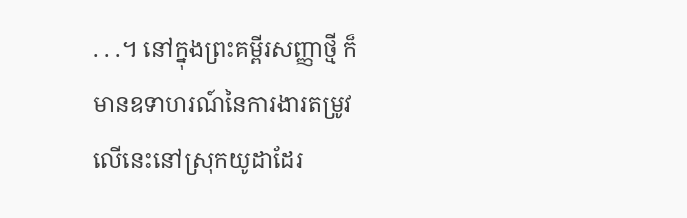. . .។ នៅក្នុងព្រះគម្ពីរសញ្ញាថ្មី ក៏មានឧទាហរណ៍នៃការងារតម្រូវលើនេះនៅស្រុកយូដាដែរ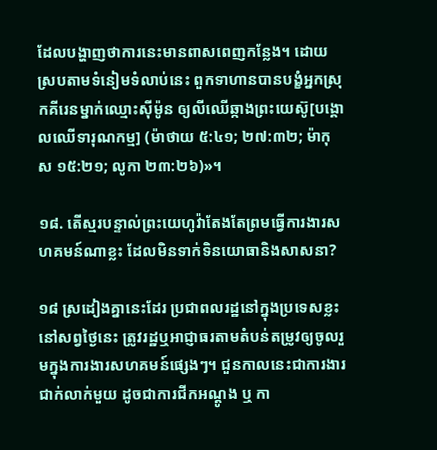ដែលបង្ហាញថាការនេះមានពាសពេញកន្លែង។ ដោយស្របតាមទំនៀមទំលាប់នេះ ពួកទាហានបានបង្ខំអ្នកស្រុកគីរេនម្នាក់ឈ្មោះស៊ីម៉ូន ឲ្យលីឈើឆ្កាងព្រះយេស៊ូ[បង្គោលឈើទារុណកម្ម] (ម៉ាថាយ ៥:៤១; ២៧:៣២; ម៉ាកុស ១៥:២១; លូកា ២៣:២៦)»។

១៨. តើស្មរបន្ទាល់ព្រះយេហូវ៉ាតែងតែព្រមធ្វើការងារសហគមន៍ណាខ្លះ ដែលមិនទាក់ទិនយោធានិងសាសនា?

១៨ ស្រដៀងគ្នានេះដែរ ប្រជាពលរដ្ឋនៅក្នុងប្រទេសខ្លះនៅសព្វថ្ងៃនេះ ត្រូវរដ្ឋឬអាជ្ញាធរតាមតំបន់តម្រូវឲ្យចូលរួមក្នុងការងារសហគមន៍ផ្សេងៗ។ ជួនកាលនេះជាការងារជាក់លាក់មួយ ដូចជាការជីកអណ្ដូង ឬ កា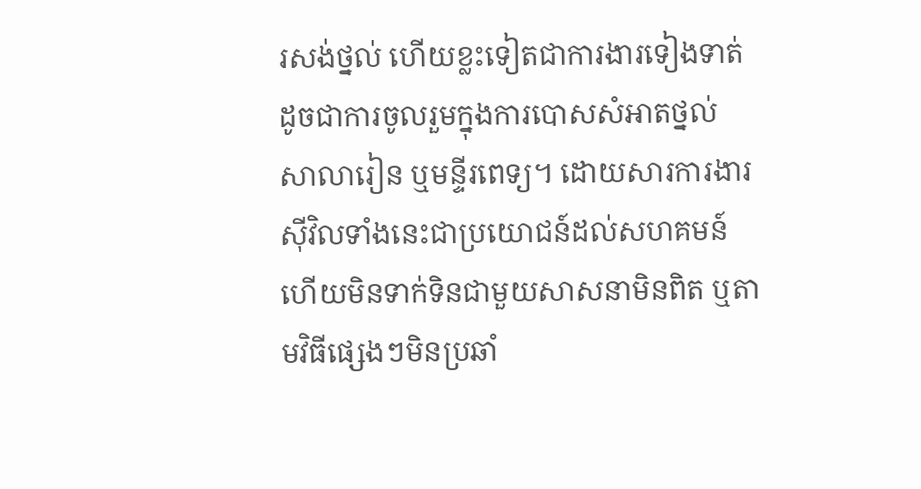រសង់ថ្នល់ ហើយខ្លះទៀតជាការងារទៀងទាត់ ដូចជាការចូលរួមក្នុងការបោសសំអាតថ្នល់ សាលារៀន ឬមន្ទីរពេទ្យ។ ដោយសារការងារស៊ីវិលទាំងនេះជាប្រយោជន៍ដល់សហគមន៍ ហើយមិនទាក់ទិនជាមួយសាសនាមិនពិត ឬតាមវិធីផ្សេងៗមិនប្រឆាំ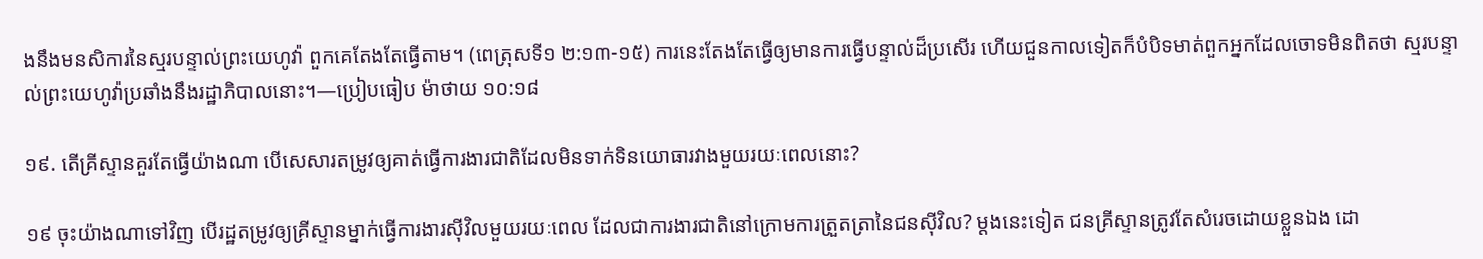ងនឹងមនសិការនៃស្មរបន្ទាល់ព្រះយេហូវ៉ា ពួកគេតែងតែធ្វើតាម។ (ពេត្រុសទី១ ២:១៣-១៥) ការនេះតែងតែធ្វើឲ្យមានការធ្វើបន្ទាល់ដ៏ប្រសើរ ហើយជួនកាលទៀតក៏បំបិទមាត់ពួកអ្នកដែលចោទមិនពិតថា ស្មរបន្ទាល់ព្រះយេហូវ៉ាប្រឆាំងនឹងរដ្ឋាភិបាលនោះ។—ប្រៀបធៀប ម៉ាថាយ ១០:១៨

១៩. តើគ្រីស្ទានគួរតែធ្វើយ៉ាងណា បើសេសារតម្រូវឲ្យគាត់ធ្វើការងារជាតិដែលមិនទាក់ទិនយោធារវាងមួយរយៈពេលនោះ?

១៩ ចុះយ៉ាងណាទៅវិញ បើរដ្ឋតម្រូវឲ្យគ្រីស្ទានម្នាក់ធ្វើការងារស៊ីវិលមួយរយៈពេល ដែលជាការងារជាតិនៅក្រោមការត្រួតត្រានៃជនស៊ីវិល? ម្ដងនេះទៀត ជនគ្រីស្ទានត្រូវតែសំរេចដោយខ្លួនឯង ដោ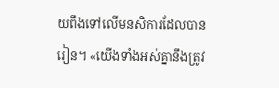យពឹងទៅលើមនសិការដែលបានរៀន។ «យើងទាំងអស់គ្នានឹងត្រូវ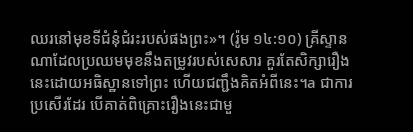ឈរនៅមុខទីជំនុំជំរះរបស់ផងព្រះ»។ (រ៉ូម ១៤:១០) គ្រីស្ទានណាដែលប្រឈមមុខនឹងតម្រូវរបស់សេសារ គួរតែសិក្សារឿងនេះដោយអធិស្ឋានទៅព្រះ ហើយជញ្ជឹងគិតអំពីនេះ។a ជាការប្រសើរដែរ បើគាត់ពិគ្រោះរឿងនេះជាមួ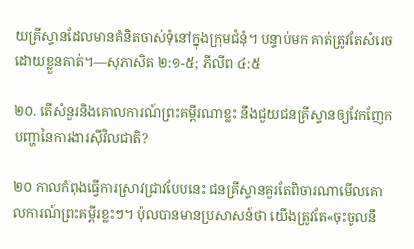យគ្រីស្ទានដែលមានគំនិតចាស់ទុំនៅក្នុងក្រុមជំនុំ។ បន្ទាប់មក គាត់ត្រូវតែសំរេចដោយខ្លួនគាត់។—សុភាសិត ២:១-៥; ភីលីព ៤:៥

២០. តើសំនួរនិងគោលការណ៍ព្រះគម្ពីរណាខ្លះ នឹងជួយជនគ្រីស្ទានឲ្យវែកញែកបញ្ហានៃការងារស៊ីវិលជាតិ?

២០ កាលកំពុងធ្វើការស្រាវជ្រាវបែបនេះ ជនគ្រីស្ទានគួរតែពិចារណាមើលគោលការណ៍ព្រះគម្ពីរខ្លះៗ។ ប៉ុលបានមានប្រសាសន៍ថា យើងត្រូវតែ«ចុះចូលនឹ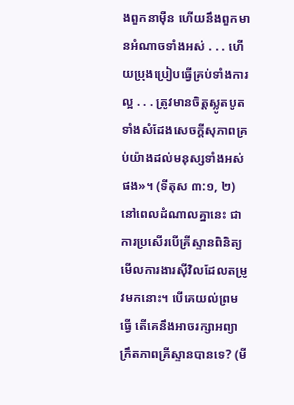ងពួកនាម៉ឺន ហើយនឹងពួកមានអំណាចទាំងអស់ . . . ហើយប្រុងប្រៀបធ្វើគ្រប់ទាំងការល្អ . . . ត្រូវមានចិត្តស្លូតបូត ទាំងសំដែងសេចក្ដីសុភាពគ្រប់យ៉ាងដល់មនុស្សទាំងអស់ផង»។ (ទីតុស ៣:១, ២) នៅពេលដំណាលគ្នានេះ ជាការប្រសើរបើគ្រីស្ទានពិនិត្យមើលការងារស៊ីវិលដែលតម្រូវមកនោះ។ បើគេយល់ព្រមធ្វើ តើគេនឹងអាចរក្សាអព្យាក្រឹតភាពគ្រីស្ទានបានទេ? (មី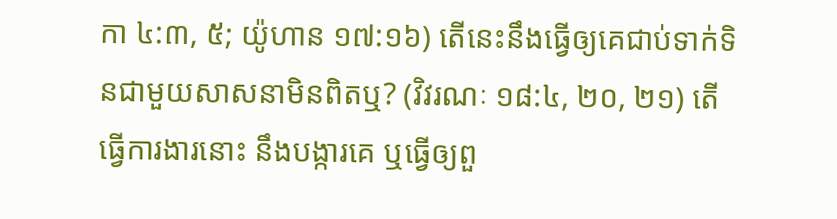កា ៤:៣, ៥; យ៉ូហាន ១៧:១៦) តើនេះនឹងធ្វើឲ្យគេជាប់ទាក់ទិនជាមួយសាសនាមិនពិតឬ? (វិវរណៈ ១៨:៤, ២០, ២១) តើធ្វើការងារនោះ នឹងបង្ការគេ ឬធ្វើឲ្យពួ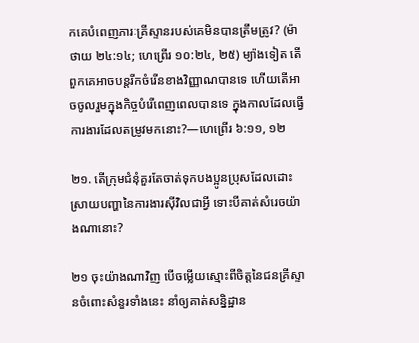កគេបំពេញភារៈគ្រីស្ទានរបស់គេមិនបានត្រឹមត្រូវ? (ម៉ាថាយ ២៤:១៤; ហេព្រើរ ១០:២៤, ២៥) ម្យ៉ាងទៀត តើពួកគេអាចបន្តរីកចំរើនខាងវិញ្ញាណបានទេ ហើយតើអាចចូលរួមក្នុងកិច្ចបំរើពេញពេលបានទេ ក្នុងកាលដែលធ្វើការងារដែលតម្រូវមកនោះ?—ហេព្រើរ ៦:១១, ១២

២១. តើក្រុមជំនុំគួរតែចាត់ទុកបងប្អូនប្រុសដែលដោះស្រាយបញ្ហានៃការងារស៊ីវិលជាអ្វី ទោះបីគាត់សំរេចយ៉ាងណានោះ?

២១ ចុះយ៉ាងណាវិញ បើចម្លើយស្មោះពីចិត្តនៃជនគ្រីស្ទានចំពោះសំនួរទាំងនេះ នាំឲ្យគាត់សន្និដ្ឋាន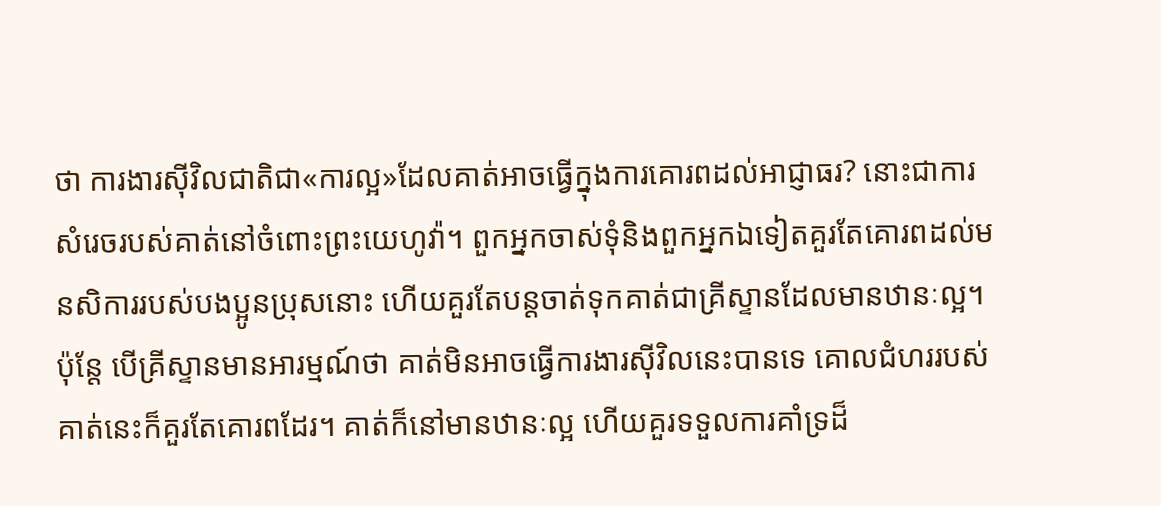ថា ការងារស៊ីវិលជាតិជា«ការល្អ»ដែលគាត់អាចធ្វើក្នុងការគោរពដល់អាជ្ញាធរ? នោះជាការសំរេចរបស់គាត់នៅចំពោះព្រះយេហូវ៉ា។ ពួកអ្នកចាស់ទុំនិងពួកអ្នកឯទៀតគួរតែគោរពដល់មនសិការរបស់បងប្អូនប្រុសនោះ ហើយគួរតែបន្តចាត់ទុកគាត់ជាគ្រីស្ទានដែលមានឋានៈល្អ។ ប៉ុន្តែ បើគ្រីស្ទានមានអារម្មណ៍ថា គាត់មិនអាចធ្វើការងារស៊ីវិលនេះបានទេ គោលជំហររបស់គាត់នេះក៏គួរតែគោរពដែរ។ គាត់ក៏នៅមានឋានៈល្អ ហើយគួរទទួលការគាំទ្រដ៏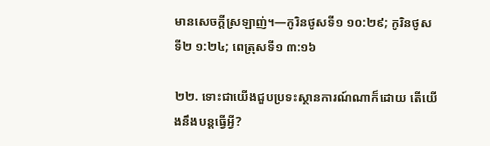មានសេចក្ដីស្រឡាញ់។—កូរិនថូសទី១ ១០:២៩; កូរិនថូសទី២ ១:២៤; ពេត្រុសទី១ ៣:១៦

២២. ទោះជាយើងជួបប្រទះស្ថានការណ៍ណាក៏ដោយ តើយើងនឹងបន្តធ្វើអ្វី?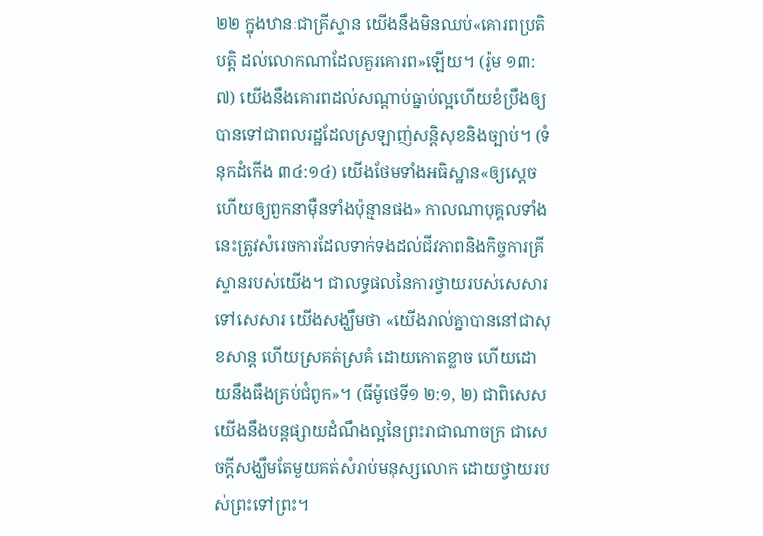២២ ក្នុងឋានៈជាគ្រីស្ទាន យើងនឹងមិនឈប់«គោរពប្រតិបត្ដិ ដល់លោកណាដែលគួរគោរព»ឡើយ។ (រ៉ូម ១៣:៧) យើងនឹងគោរពដល់សណ្ដាប់ធ្នាប់ល្អហើយខំប្រឹងឲ្យបានទៅជាពលរដ្ឋដែលស្រឡាញ់សន្ដិសុខនិងច្បាប់។ (ទំនុកដំកើង ៣៤:១៤) យើងថែមទាំងអធិស្ឋាន«ឲ្យស្តេច ហើយឲ្យពួកនាម៉ឺនទាំងប៉ុន្មានផង» កាលណាបុគ្គលទាំងនេះត្រូវសំរេចការដែលទាក់ទងដល់ជីវភាពនិងកិច្ចការគ្រីស្ទានរបស់យើង។ ជាលទ្ធផលនៃការថ្វាយរបស់សេសារទៅសេសារ យើងសង្ឃឹមថា «យើងរាល់គ្នាបាននៅជាសុខសាន្ត ហើយស្រគត់ស្រគំ ដោយកោតខ្លាច ហើយដោយនឹងធឹងគ្រប់ជំពូក»។ (ធីម៉ូថេទី១ ២:១, ២) ជាពិសេស យើងនឹងបន្តផ្សាយដំណឹងល្អនៃព្រះរាជាណាចក្រ ជាសេចក្ដីសង្ឃឹមតែមួយគត់សំរាប់មនុស្សលោក ដោយថ្វាយរបស់ព្រះទៅព្រះ។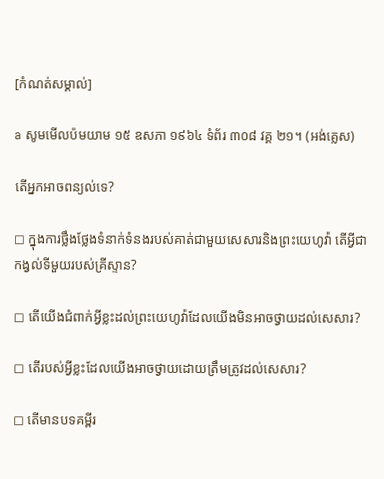[កំណត់សម្គាល់]

a សូមមើលប៉មយាម ១៥ ឧសភា ១៩៦៤ ទំព័រ ៣០៨ វគ្គ ២១។ (អង់គ្លេស)

តើអ្នកអាចពន្យល់ទេ?

◻ ក្នុងការថ្លឹងថ្លែងទំនាក់ទំនងរបស់គាត់ជាមួយសេសារនិងព្រះយេហូវ៉ា តើអ្វីជាកង្វល់ទីមួយរបស់គ្រីស្ទាន?

◻ តើយើងជំពាក់អ្វីខ្លះដល់ព្រះយេហូវ៉ាដែលយើងមិនអាចថ្វាយដល់សេសារ?

◻ តើរបស់អ្វីខ្លះដែលយើងអាចថ្វាយដោយត្រឹមត្រូវដល់សេសារ?

◻ តើមានបទគម្ពីរ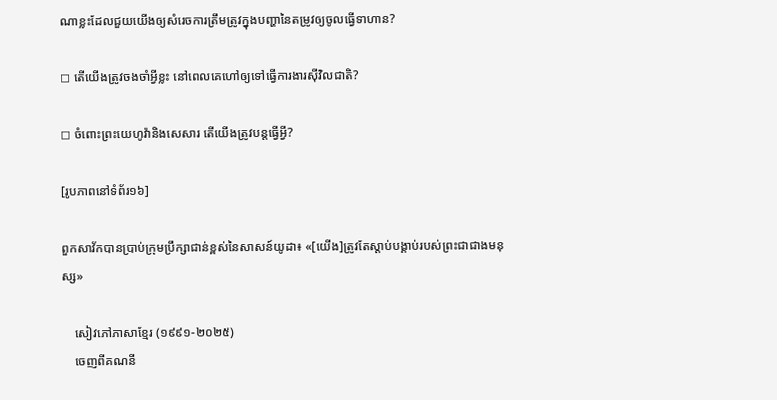ណាខ្លះដែលជួយយើងឲ្យសំរេចការត្រឹមត្រូវក្នុងបញ្ហានៃតម្រូវឲ្យចូលធ្វើទាហាន?

◻ តើយើងត្រូវចងចាំអ្វីខ្លះ នៅពេលគេហៅឲ្យទៅធ្វើការងារស៊ីវិលជាតិ?

◻ ចំពោះព្រះយេហូវ៉ានិងសេសារ តើយើងត្រូវបន្តធ្វើអ្វី?

[រូបភាពនៅទំព័រ១៦]

ពួកសាវ័កបានប្រាប់ក្រុមប្រឹក្សាជាន់ខ្ពស់នៃសាសន៍យូដា៖ «[យើង]ត្រូវតែស្ដាប់បង្គាប់របស់ព្រះជាជាងមនុស្ស»

    សៀវភៅភាសាខ្មែរ (១៩៩១-២០២៥)
    ចេញពីគណនី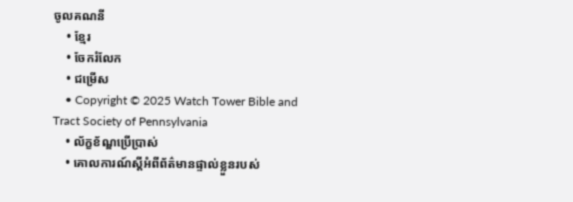ចូលគណនី
    • ខ្មែរ
    • ចែករំលែក
    • ជម្រើស
    • Copyright © 2025 Watch Tower Bible and Tract Society of Pennsylvania
    • ល័ក្ខខ័ណ្ឌប្រើប្រាស់
    • គោលការណ៍ស្ដីអំពីព័ត៌មានផ្ទាល់ខ្លួនរបស់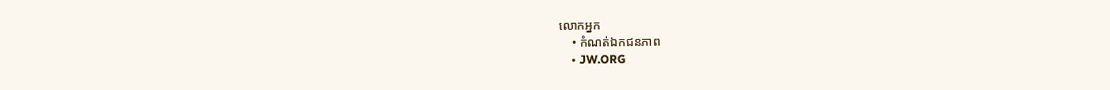លោកអ្នក
    • កំណត់ឯកជនភាព
    • JW.ORG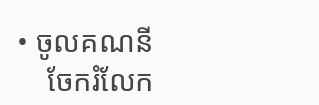• ចូលគណនី
    ចែករំលែក